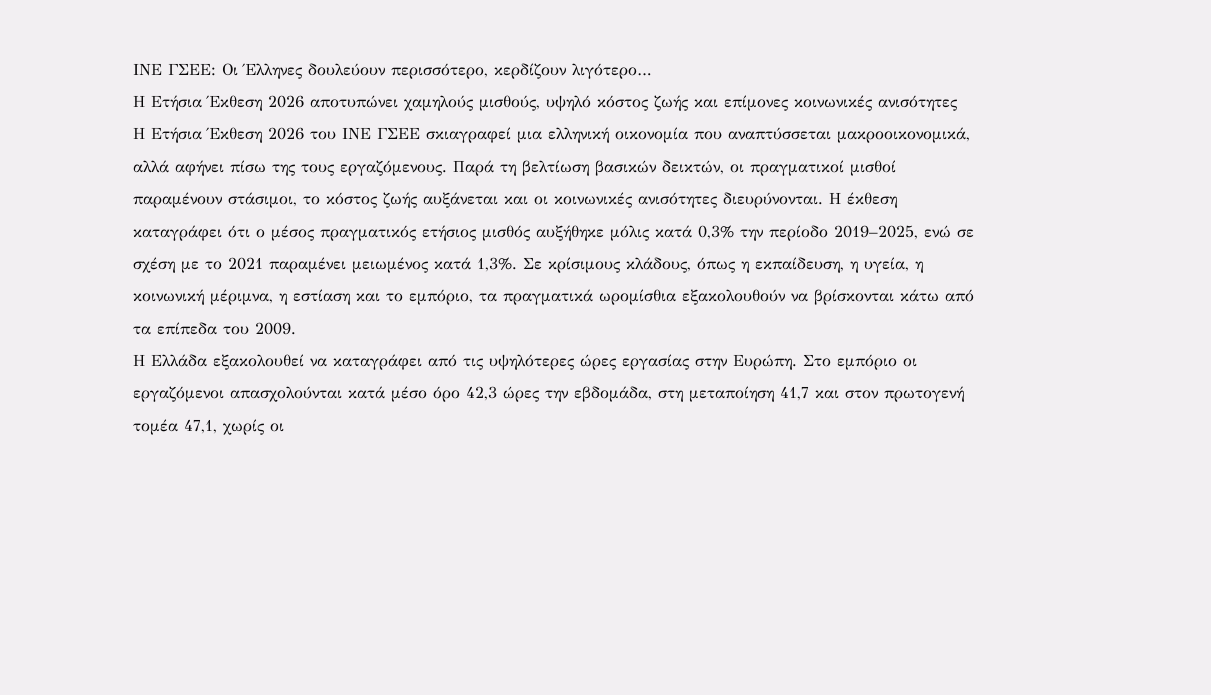ΙΝΕ ΓΣΕΕ: Οι Έλληνες δουλεύουν περισσότερο, κερδίζουν λιγότερο…
Η Ετήσια Έκθεση 2026 αποτυπώνει χαμηλούς μισθούς, υψηλό κόστος ζωής και επίμονες κοινωνικές ανισότητες
Η Ετήσια Έκθεση 2026 του ΙΝΕ ΓΣΕΕ σκιαγραφεί μια ελληνική οικονομία που αναπτύσσεται μακροοικονομικά, αλλά αφήνει πίσω της τους εργαζόμενους. Παρά τη βελτίωση βασικών δεικτών, οι πραγματικοί μισθοί παραμένουν στάσιμοι, το κόστος ζωής αυξάνεται και οι κοινωνικές ανισότητες διευρύνονται. Η έκθεση καταγράφει ότι ο μέσος πραγματικός ετήσιος μισθός αυξήθηκε μόλις κατά 0,3% την περίοδο 2019–2025, ενώ σε σχέση με το 2021 παραμένει μειωμένος κατά 1,3%. Σε κρίσιμους κλάδους, όπως η εκπαίδευση, η υγεία, η κοινωνική μέριμνα, η εστίαση και το εμπόριο, τα πραγματικά ωρομίσθια εξακολουθούν να βρίσκονται κάτω από τα επίπεδα του 2009.
Η Ελλάδα εξακολουθεί να καταγράφει από τις υψηλότερες ώρες εργασίας στην Ευρώπη. Στο εμπόριο οι εργαζόμενοι απασχολούνται κατά μέσο όρο 42,3 ώρες την εβδομάδα, στη μεταποίηση 41,7 και στον πρωτογενή τομέα 47,1, χωρίς οι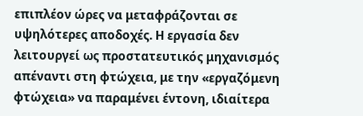επιπλέον ώρες να μεταφράζονται σε υψηλότερες αποδοχές. Η εργασία δεν λειτουργεί ως προστατευτικός μηχανισμός απέναντι στη φτώχεια, με την «εργαζόμενη φτώχεια» να παραμένει έντονη, ιδιαίτερα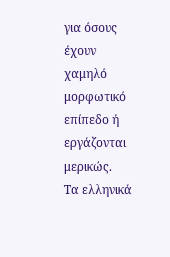για όσους έχουν χαμηλό μορφωτικό επίπεδο ή εργάζονται μερικώς.
Τα ελληνικά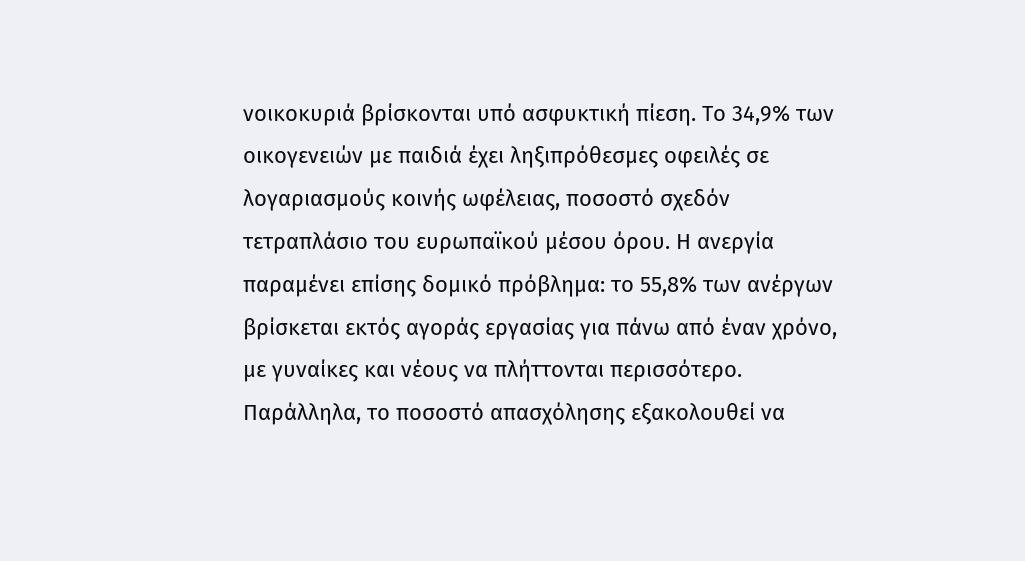νοικοκυριά βρίσκονται υπό ασφυκτική πίεση. Το 34,9% των οικογενειών με παιδιά έχει ληξιπρόθεσμες οφειλές σε λογαριασμούς κοινής ωφέλειας, ποσοστό σχεδόν τετραπλάσιο του ευρωπαϊκού μέσου όρου. Η ανεργία παραμένει επίσης δομικό πρόβλημα: το 55,8% των ανέργων βρίσκεται εκτός αγοράς εργασίας για πάνω από έναν χρόνο, με γυναίκες και νέους να πλήττονται περισσότερο. Παράλληλα, το ποσοστό απασχόλησης εξακολουθεί να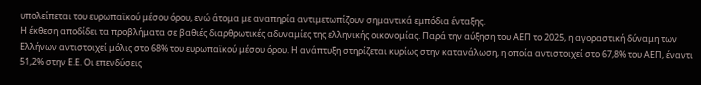υπολείπεται του ευρωπαϊκού μέσου όρου, ενώ άτομα με αναπηρία αντιμετωπίζουν σημαντικά εμπόδια ένταξης.
Η έκθεση αποδίδει τα προβλήματα σε βαθιές διαρθρωτικές αδυναμίες της ελληνικής οικονομίας. Παρά την αύξηση του ΑΕΠ το 2025, η αγοραστική δύναμη των Ελλήνων αντιστοιχεί μόλις στο 68% του ευρωπαϊκού μέσου όρου. Η ανάπτυξη στηρίζεται κυρίως στην κατανάλωση, η οποία αντιστοιχεί στο 67,8% του ΑΕΠ, έναντι 51,2% στην Ε.Ε. Οι επενδύσεις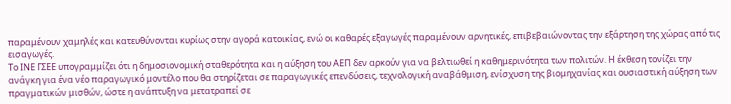παραμένουν χαμηλές και κατευθύνονται κυρίως στην αγορά κατοικίας, ενώ οι καθαρές εξαγωγές παραμένουν αρνητικές, επιβεβαιώνοντας την εξάρτηση της χώρας από τις εισαγωγές.
Το ΙΝΕ ΓΣΕΕ υπογραμμίζει ότι η δημοσιονομική σταθερότητα και η αύξηση του ΑΕΠ δεν αρκούν για να βελτιωθεί η καθημερινότητα των πολιτών. Η έκθεση τονίζει την ανάγκη για ένα νέο παραγωγικό μοντέλο που θα στηρίζεται σε παραγωγικές επενδύσεις, τεχνολογική αναβάθμιση, ενίσχυση της βιομηχανίας και ουσιαστική αύξηση των πραγματικών μισθών, ώστε η ανάπτυξη να μετατραπεί σε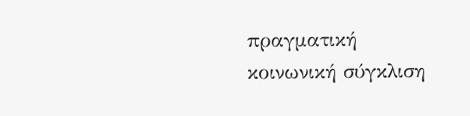πραγματική κοινωνική σύγκλιση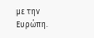με την Ευρώπη.